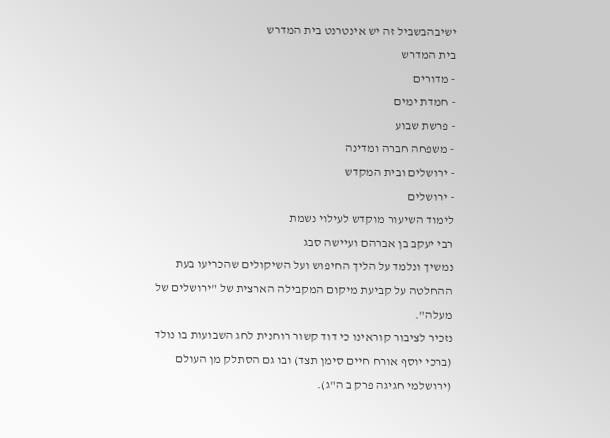ישיבהבשביל זה יש אינטרנט בית המדרש
בית המדרש
- מדורים
- חמדת ימים
- פרשת שבוע
- משפחה חברה ומדינה
- ירושלים ובית המקדש
- ירושלים
לימוד השיעור מוקדש לעילוי נשמת
רבי יעקב בן אברהם ועיישה סבג
נמשיך ונלמד על הליך החיפוש ועל השיקולים שהכריעו בעת ההחלטה על קביעת מיקום המקבילה הארצית של "ירושלים של מעלה".
נזכיר לציבור קוראינו כי דוד קשור רוחנית לחג השבועות בו נולד (ברכי יוסף אורח חיים סימן תצד) ובו גם הסתלק מן העולם (ירושלמי חגיגה פרק ב ה"ג).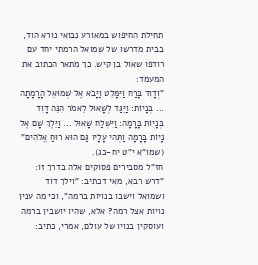תחילת החיפוש במאורע נבואי נורא הוד, בבית מדרשו של שמואל הרמתי יחד עם רודפו שאול בן קיש. כך מתאר הכתוב את המעמד:
"וְדָוִד בָּרַח וַיִּמָּלֵט וַיָּבֹא אֶל שְׁמוּאֵל הָרָמָתָה ... בְּנָיוֹת: וַיֻּגַּד לְשָׁאוּל לֵאמֹר הִנֵּה דָוִד בְּנָיוֹת בָּרָמָה: וַיִּשְׁלַח שָׁאוּל ... וַיֵּלֶךְ שָׁם אֶל נָיוֹת בָּרָמָה וַתְּהִי עָלָיו גַּם הוּא רוּחַ אֱלֹהִים" (שמו"א י"ט יח-כג).
חז"ל מסבירים פסוקים אלה בדרך זו:
"דרש רבא, מאי דכתיב: "וילך דוד ושמואל וישבו בנויות ברמה", וכי מה ענין נויות אצל רמה? אלא, שהיו יושבין ברמה ועוסקין בנויו של עולם, אמרי, כתיב: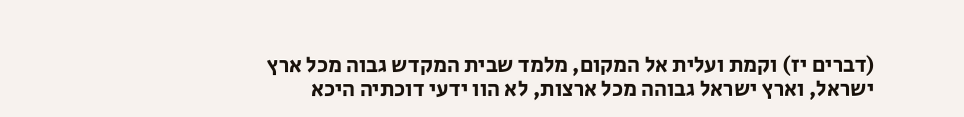(דברים יז) וקמת ועלית אל המקום, מלמד שבית המקדש גבוה מכל ארץ ישראל, וארץ ישראל גבוהה מכל ארצות, לא הוו ידעי דוכתיה היכא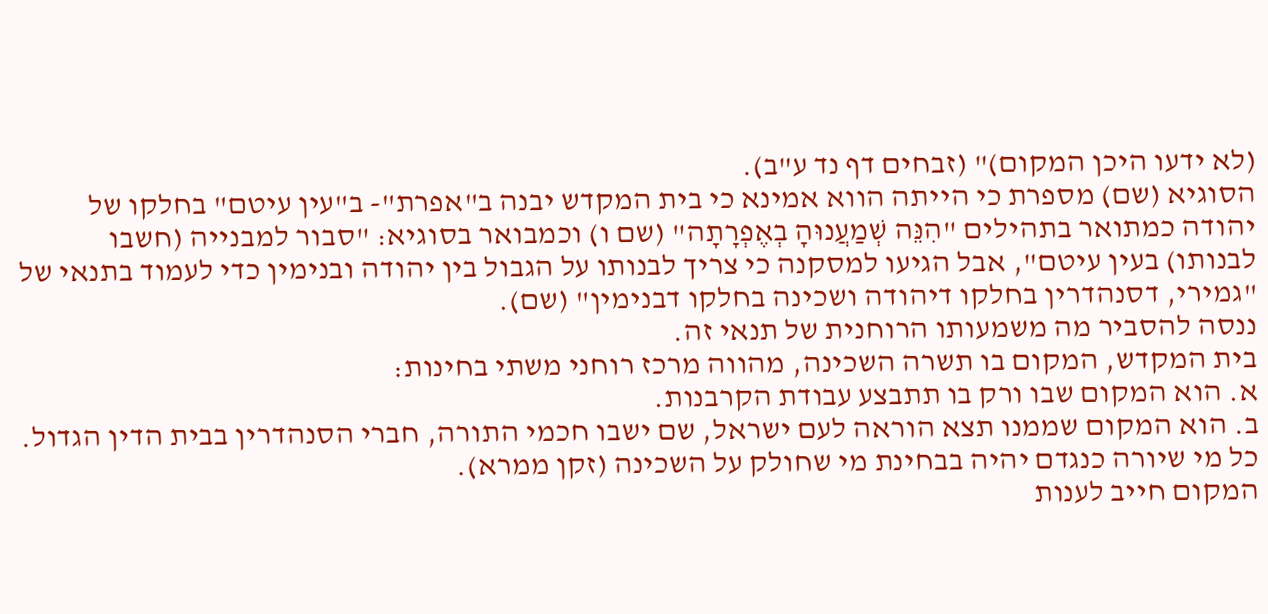(לא ידעו היכן המקום)" (זבחים דף נד ע"ב).
הסוגיא (שם) מספרת כי הייתה הווא אמינא כי בית המקדש יבנה ב"אפרת"- ב"עין עיטם" בחלקו של יהודה כמתואר בתהילים "הִנֵּה שְׁמַעֲנוּהָ בְאֶפְרָתָה" (שם ו) וכמבואר בסוגיא: "סבור למבנייה (חשבו לבנותו) בעין עיטם", אבל הגיעו למסקנה כי צריך לבנותו על הגבול בין יהודה ובנימין כדי לעמוד בתנאי של "גמירי, דסנהדרין בחלקו דיהודה ושכינה בחלקו דבנימין" (שם).
ננסה להסביר מה משמעותו הרוחנית של תנאי זה.
בית המקדש, המקום בו תשרה השכינה, מהווה מרכז רוחני משתי בחינות:
א. הוא המקום שבו ורק בו תתבצע עבודת הקרבנות.
ב. הוא המקום שממנו תצא הוראה לעם ישראל, שם ישבו חכמי התורה, חברי הסנהדרין בבית הדין הגדול. כל מי שיורה כנגדם יהיה בבחינת מי שחולק על השכינה (זקן ממרא).
המקום חייב לענות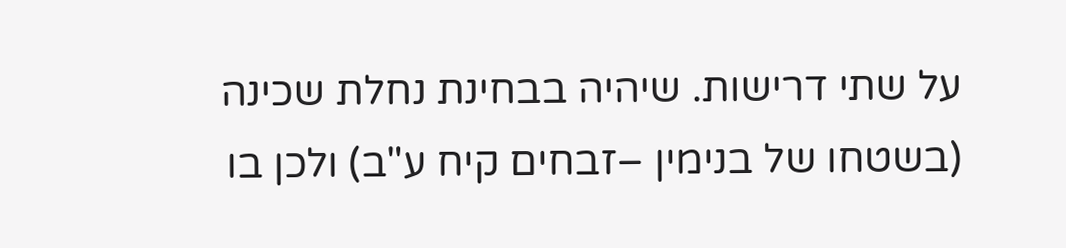על שתי דרישות. שיהיה בבחינת נחלת שכינה (בשטחו של בנימין –זבחים קיח ע"ב) ולכן בו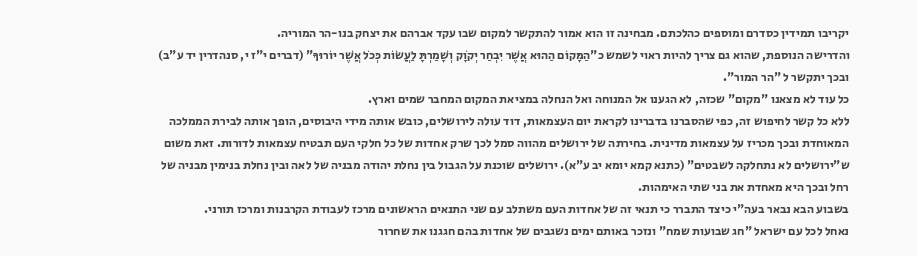יקריבו תמידין כסדרם ומוספים כהלכתם. מבחינה זו הוא אמור להתקשר למקום שבו עקד אברהם את יצחק בנו-הר המוריה.
והדרישה הנוספת, שהוא גם צריך להיות ראוי לשמש כ"הַמָּקוֹם הַהוּא אֲשֶׁר יִבְחַר יְקֹוָק וְשָׁמַרְתָּ לַעֲשׂוֹת כְּכֹל אֲשֶׁר יוֹרוּךָ" (דברים י"ז י, סנהדרין יד ע"ב) ובכך יתקשר ל "הר המור".
כל עוד לא מצאנו "מקום" שכזה, לא הגענו אל המנוחה ואל הנחלה במציאת המקום המחבר שמים וארץ.
ללא כל קשר לחיפוש זה, כפי שהסברנו בדברינו לקראת יום העצמאות, דוד עולה לירושלים, כובש אותה מידי היבוסים, הופך אותה לבירת הממלכה המאוחדת ובכך מכריז על עצמאות מדינית. בחירתה של ירושלים מהווה סמל לכך שרק אחדות של כל חלקי העם תבטיח עצמאות לדורות. זאת משום ש"ירושלים לא נתחלקה לשבטים" (כתנא קמא יומא יב ע"א). ירושלים שוכנת על הגבול בין נחלת יהודה מבניה של לאה ובין נחלת בנימין מבניה של רחל ובכך היא מאחדת את בני שתי האימהות.
בשבוע הבא נבאר בעה"י כיצד התברר כי תנאי זה של אחדות העם משתלב עם שני התנאים הראשונים מרכז לעבודת הקרבנות ומרכז תורני.
נאחל לכל עם ישראל "חג שבועות שמח" ונזכר באותם ימים נשגבים של אחדות בהם חגגנו את שחרור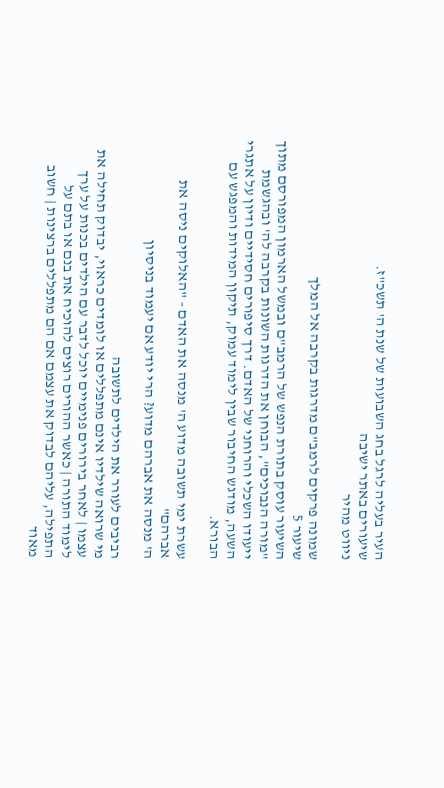העיר בעליה לרגל בחג השבועות של שנת ה' תשכ"ז.
שיעורים באתר ישיבה
ניווט מהיר

שמונה פרקים לרמב"ם מדרגות בקרבה אל המלך
שיעור 5
השיעור עוסק בתורת הנפש של הרמב"ם ובמשל הארמון המפורסם מתוך "מורה הנבוכים", הבוחן את הדרגות השונות בקרבה לה' ובהגשמת ייעודו השכלי והרוחני של האדם. דרך סיפורים חסידיים ודיון על אתגרי השעה, מודגש החיבור שבין לימוד עמוק, תיקון המידות והמפגש עם הבורא.

עשרת ימי תשובה מדוע ה' מנסה את האדם - "האלוקים ניסה את אברהם"
ה' מנסה את אברהם מדוע? הרי יודע אם יעמוד בניסיון

רביבים לעורר את הילדים לתשובה
מי שרואה שילדיו אינם מתפללים או לומדים כראוי, יבדוק תחילה את עצמו | לאחר בירורים פנימיים יוכל לדבר עם הילדים בכנות על ערך לימוד התורה | כאשר ההורים רוצים להוכיח את בנם או בתם על התפילה, עליהם לבדוק את עצמם אם הם מתפללים ברצינות | חשוב מאוד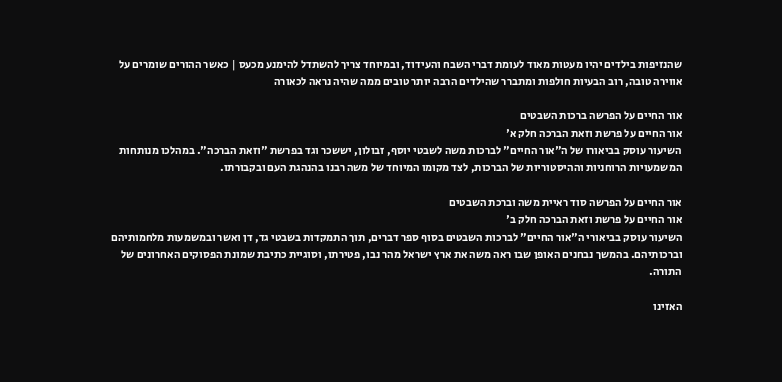שהנזיפות בילדים יהיו מעטות מאוד לעומת דברי השבח והעידוד, ובמיוחד צריך להשתדל להימנע מכעס | כאשר ההורים שומרים על אווירה טובה, רוב הבעיות חולפות ומתברר שהילדים הרבה יותר טובים ממה שהיה נראה לכאורה

אור החיים על הפרשה ברכות השבטים
אור החיים על פרשת וזאת הברכה חלק א'
השיעור עוסק בביאורו של ה"אור החיים" לברכות משה לשבטי יוסף, זבולון, יששכר וגד בפרשת "וזאת הברכה". במהלכו מנותחות המשמעויות הרוחניות וההיסטוריות של הברכות, לצד מקומו המיוחד של משה רבנו בהנהגת העם ובקבורתו.

אור החיים על הפרשה סוד ראיית משה וברכת השבטים
אור החיים על פרשת וזאת הברכה חלק ב'
השיעור עוסק בביאורי ה"אור החיים" לברכות השבטים בסוף ספר דברים, תוך התמקדות בשבטי גד, דן ואשר ובמשמעות מלחמותיהם וברכותיהם. בהמשך נבחנים האופן שבו ראה משה את ארץ ישראל מהר נבו, פטירתו, וסוגיית כתיבת שמונת הפסוקים האחרונים של התורה.

האזינו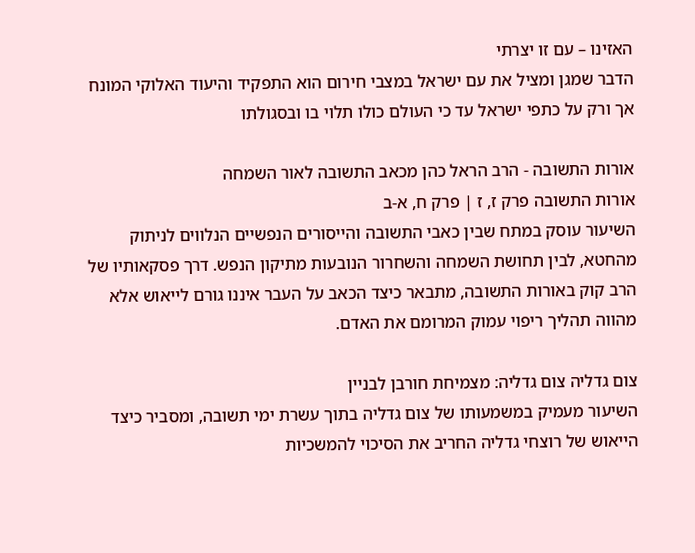האזינו – עם זו יצרתי
הדבר שמגן ומציל את עם ישראל במצבי חירום הוא התפקיד והיעוד האלוקי המונח אך ורק על כתפי ישראל עד כי העולם כולו תלוי בו ובסגולתו

אורות התשובה - הרב הראל כהן מכאב התשובה לאור השמחה
אורות התשובה פרק ז, ז | פרק ח, א-ב
השיעור עוסק במתח שבין כאבי התשובה והייסורים הנפשיים הנלווים לניתוק מהחטא, לבין תחושת השמחה והשחרור הנובעות מתיקון הנפש. דרך פסקאותיו של הרב קוק באורות התשובה, מתבאר כיצד הכאב על העבר איננו גורם לייאוש אלא מהווה תהליך ריפוי עמוק המרומם את האדם.

צום גדליה צום גדליה: מצמיחת חורבן לבניין
השיעור מעמיק במשמעותו של צום גדליה בתוך עשרת ימי תשובה, ומסביר כיצד הייאוש של רוצחי גדליה החריב את הסיכוי להמשכיות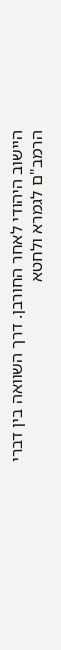היישוב היהודי לאחר החורבן. דרך השוואה בין דברי הרמב"ם לגמרא ולחטא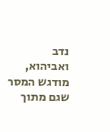נדב ואביהוא, מודגש המסר שגם מתוך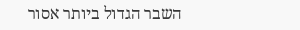השבר הגדול ביותר אסור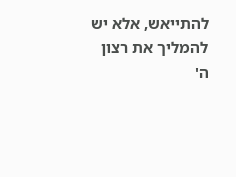להתייאש, אלא יש להמליך את רצון ה'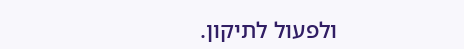ולפעול לתיקון.